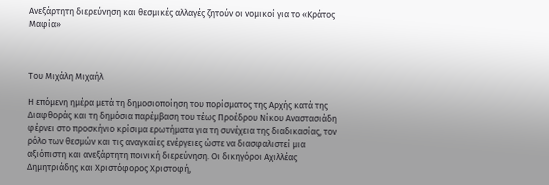Ανεξάρτητη διερεύνηση και θεσμικές αλλαγές ζητούν οι νομικοί για το «Κράτος Μαφία»



Του Μιχάλη Μιχαήλ

Η επόμενη ημέρα μετά τη δημοσιοποίηση του πορίσματος της Αρχής κατά της Διαφθοράς και τη δημόσια παρέμβαση του τέως Προέδρου Νίκου Αναστασιάδη φέρνει στο προσκήνιο κρίσιμα ερωτήματα για τη συνέχεια της διαδικασίας, τον ρόλο των θεσμών και τις αναγκαίες ενέργειες ώστε να διασφαλιστεί μια αξιόπιστη και ανεξάρτητη ποινική διερεύνηση. Οι δικηγόροι Αχιλλέας Δημητριάδης και Χριστόφορος Χριστοφή,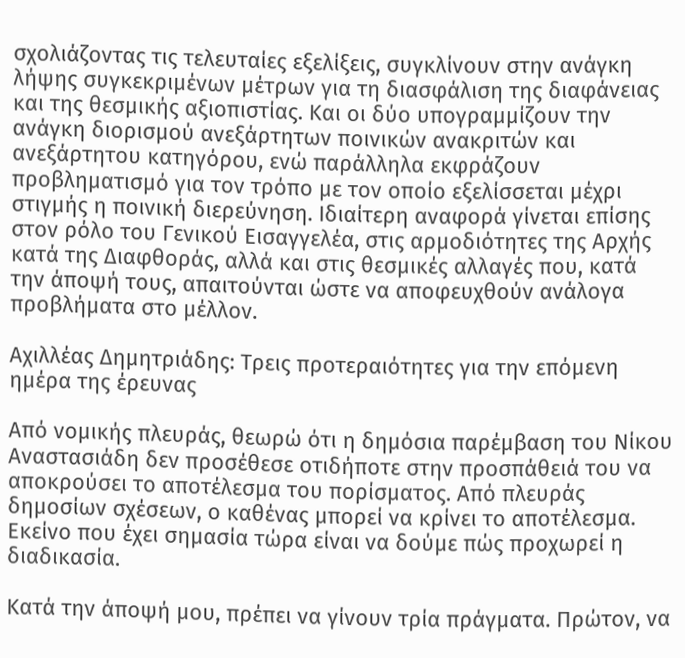σχολιάζοντας τις τελευταίες εξελίξεις, συγκλίνουν στην ανάγκη λήψης συγκεκριμένων μέτρων για τη διασφάλιση της διαφάνειας και της θεσμικής αξιοπιστίας. Και οι δύο υπογραμμίζουν την ανάγκη διορισμού ανεξάρτητων ποινικών ανακριτών και ανεξάρτητου κατηγόρου, ενώ παράλληλα εκφράζουν προβληματισμό για τον τρόπο με τον οποίο εξελίσσεται μέχρι στιγμής η ποινική διερεύνηση. Ιδιαίτερη αναφορά γίνεται επίσης στον ρόλο του Γενικού Εισαγγελέα, στις αρμοδιότητες της Αρχής κατά της Διαφθοράς, αλλά και στις θεσμικές αλλαγές που, κατά την άποψή τους, απαιτούνται ώστε να αποφευχθούν ανάλογα προβλήματα στο μέλλον.

Αχιλλέας Δημητριάδης: Τρεις προτεραιότητες για την επόμενη ημέρα της έρευνας

Από νομικής πλευράς, θεωρώ ότι η δημόσια παρέμβαση του Νίκου Αναστασιάδη δεν προσέθεσε οτιδήποτε στην προσπάθειά του να αποκρούσει το αποτέλεσμα του πορίσματος. Από πλευράς δημοσίων σχέσεων, ο καθένας μπορεί να κρίνει το αποτέλεσμα. Εκείνο που έχει σημασία τώρα είναι να δούμε πώς προχωρεί η διαδικασία.

Κατά την άποψή μου, πρέπει να γίνουν τρία πράγματα. Πρώτον, να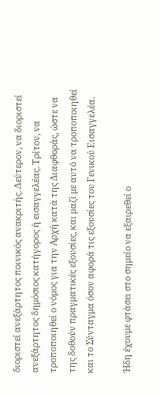διοριστεί ανεξάρτητος ποινικός ανακριτής. Δεύτερον, να διοριστεί ανεξάρτητος δημόσιος κατήγορος ή εισαγγελέας. Τρίτον, να τροποποιηθεί ο νόμος για την Αρχή κατά της Διαφθοράς, ώστε να της δοθούν πραγματικές εξουσίες, και μαζί με αυτό να τροποποιηθεί και το Σύνταγμα όσον αφορά τις εξουσίες του Γενικού Εισαγγελέα.

Ήδη έχουμε φτάσει στο σημείο να εξαιρεθεί ο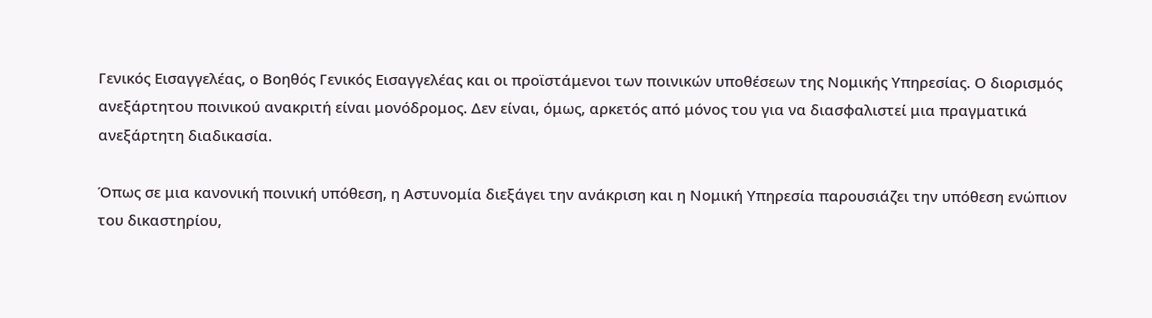Γενικός Εισαγγελέας, ο Βοηθός Γενικός Εισαγγελέας και οι προϊστάμενοι των ποινικών υποθέσεων της Νομικής Υπηρεσίας. Ο διορισμός ανεξάρτητου ποινικού ανακριτή είναι μονόδρομος. Δεν είναι, όμως, αρκετός από μόνος του για να διασφαλιστεί μια πραγματικά ανεξάρτητη διαδικασία.

Όπως σε μια κανονική ποινική υπόθεση, η Αστυνομία διεξάγει την ανάκριση και η Νομική Υπηρεσία παρουσιάζει την υπόθεση ενώπιον του δικαστηρίου,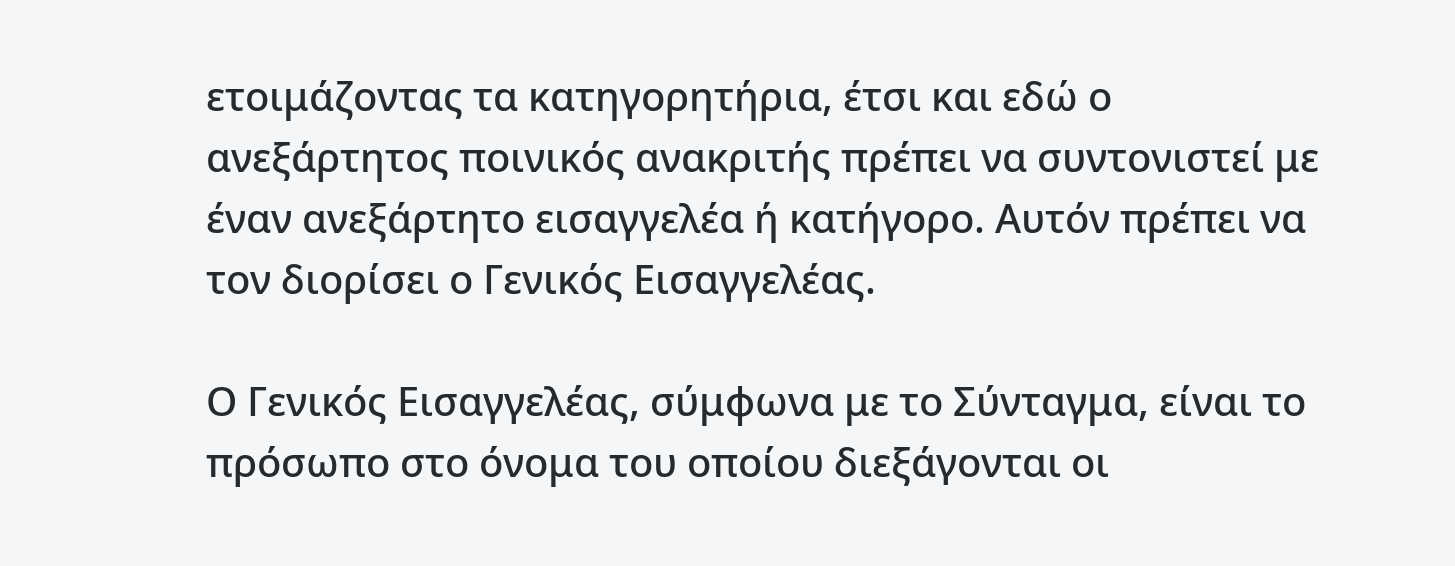ετοιμάζοντας τα κατηγορητήρια, έτσι και εδώ ο ανεξάρτητος ποινικός ανακριτής πρέπει να συντονιστεί με έναν ανεξάρτητο εισαγγελέα ή κατήγορο. Αυτόν πρέπει να τον διορίσει ο Γενικός Εισαγγελέας.

Ο Γενικός Εισαγγελέας, σύμφωνα με το Σύνταγμα, είναι το πρόσωπο στο όνομα του οποίου διεξάγονται οι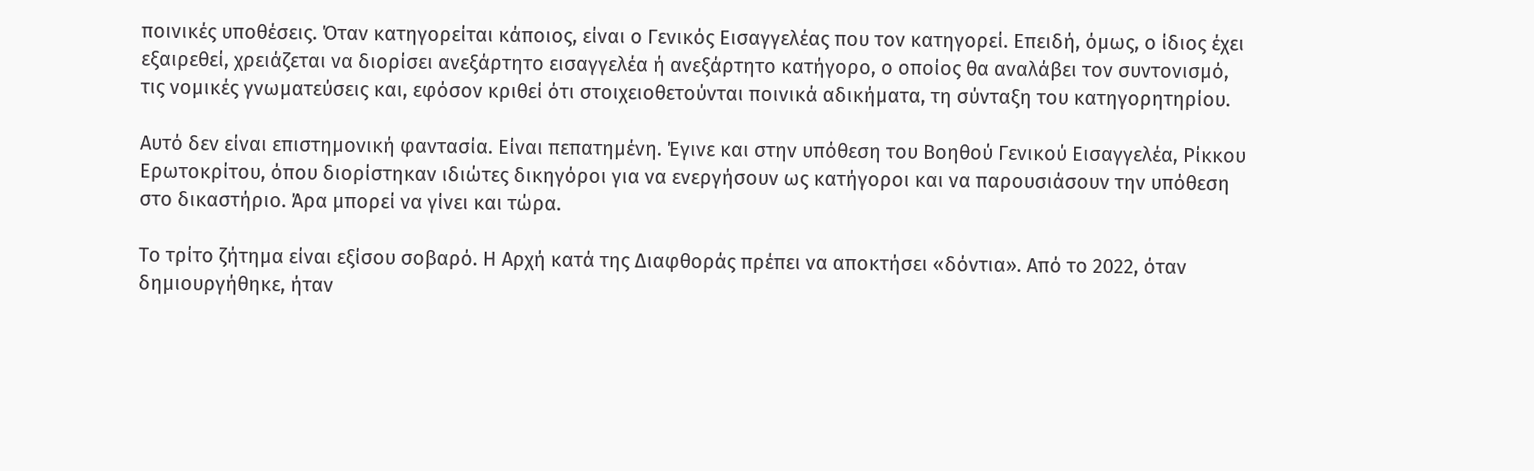ποινικές υποθέσεις. Όταν κατηγορείται κάποιος, είναι ο Γενικός Εισαγγελέας που τον κατηγορεί. Επειδή, όμως, ο ίδιος έχει εξαιρεθεί, χρειάζεται να διορίσει ανεξάρτητο εισαγγελέα ή ανεξάρτητο κατήγορο, ο οποίος θα αναλάβει τον συντονισμό, τις νομικές γνωματεύσεις και, εφόσον κριθεί ότι στοιχειοθετούνται ποινικά αδικήματα, τη σύνταξη του κατηγορητηρίου.

Αυτό δεν είναι επιστημονική φαντασία. Είναι πεπατημένη. Έγινε και στην υπόθεση του Βοηθού Γενικού Εισαγγελέα, Ρίκκου Ερωτοκρίτου, όπου διορίστηκαν ιδιώτες δικηγόροι για να ενεργήσουν ως κατήγοροι και να παρουσιάσουν την υπόθεση στο δικαστήριο. Άρα μπορεί να γίνει και τώρα.

Το τρίτο ζήτημα είναι εξίσου σοβαρό. Η Αρχή κατά της Διαφθοράς πρέπει να αποκτήσει «δόντια». Από το 2022, όταν δημιουργήθηκε, ήταν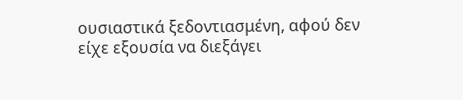ουσιαστικά ξεδοντιασμένη, αφού δεν είχε εξουσία να διεξάγει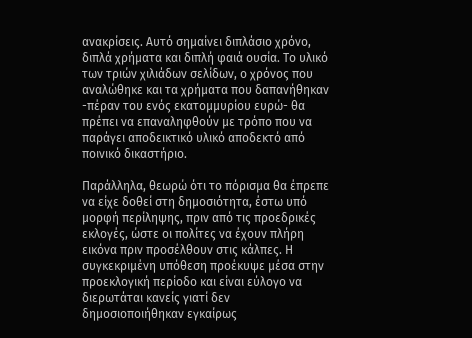ανακρίσεις. Αυτό σημαίνει διπλάσιο χρόνο, διπλά χρήματα και διπλή φαιά ουσία. Το υλικό των τριών χιλιάδων σελίδων, ο χρόνος που αναλώθηκε και τα χρήματα που δαπανήθηκαν -πέραν του ενός εκατομμυρίου ευρώ- θα πρέπει να επαναληφθούν με τρόπο που να παράγει αποδεικτικό υλικό αποδεκτό από ποινικό δικαστήριο.

Παράλληλα, θεωρώ ότι το πόρισμα θα έπρεπε να είχε δοθεί στη δημοσιότητα, έστω υπό μορφή περίληψης, πριν από τις προεδρικές εκλογές, ώστε οι πολίτες να έχουν πλήρη εικόνα πριν προσέλθουν στις κάλπες. Η συγκεκριμένη υπόθεση προέκυψε μέσα στην προεκλογική περίοδο και είναι εύλογο να διερωτάται κανείς γιατί δεν δημοσιοποιήθηκαν εγκαίρως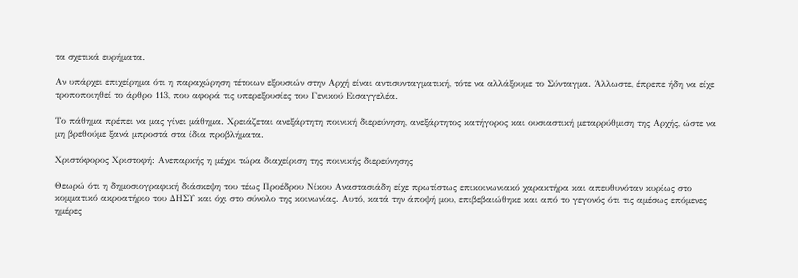τα σχετικά ευρήματα.

Αν υπάρχει επιχείρημα ότι η παραχώρηση τέτοιων εξουσιών στην Αρχή είναι αντισυνταγματική, τότε να αλλάξουμε το Σύνταγμα. Άλλωστε, έπρεπε ήδη να είχε τροποποιηθεί το άρθρο 113, που αφορά τις υπερεξουσίες του Γενικού Εισαγγελέα.

Το πάθημα πρέπει να μας γίνει μάθημα. Χρειάζεται ανεξάρτητη ποινική διερεύνηση, ανεξάρτητος κατήγορος και ουσιαστική μεταρρύθμιση της Αρχής, ώστε να μη βρεθούμε ξανά μπροστά στα ίδια προβλήματα.

Χριστόφορος Χριστοφή: Ανεπαρκής η μέχρι τώρα διαχείριση της ποινικής διερεύνησης

Θεωρώ ότι η δημοσιογραφική διάσκεψη του τέως Προέδρου Νίκου Αναστασιάδη είχε πρωτίστως επικοινωνιακό χαρακτήρα και απευθυνόταν κυρίως στο κομματικό ακροατήριο του ΔΗΣΥ και όχι στο σύνολο της κοινωνίας. Αυτό, κατά την άποψή μου, επιβεβαιώθηκε και από το γεγονός ότι τις αμέσως επόμενες ημέρες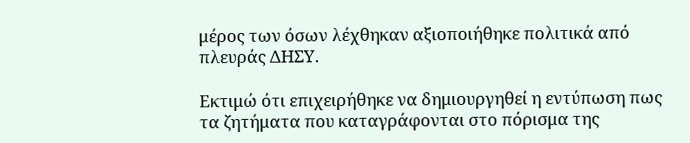μέρος των όσων λέχθηκαν αξιοποιήθηκε πολιτικά από πλευράς ΔΗΣΥ.

Εκτιμώ ότι επιχειρήθηκε να δημιουργηθεί η εντύπωση πως τα ζητήματα που καταγράφονται στο πόρισμα της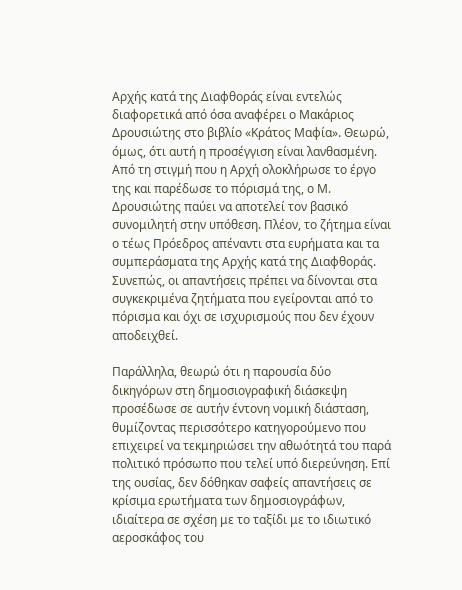Αρχής κατά της Διαφθοράς είναι εντελώς διαφορετικά από όσα αναφέρει ο Μακάριος Δρουσιώτης στο βιβλίο «Κράτος Μαφία». Θεωρώ, όμως, ότι αυτή η προσέγγιση είναι λανθασμένη. Από τη στιγμή που η Αρχή ολοκλήρωσε το έργο της και παρέδωσε το πόρισμά της, ο Μ. Δρουσιώτης παύει να αποτελεί τον βασικό συνομιλητή στην υπόθεση. Πλέον, το ζήτημα είναι ο τέως Πρόεδρος απέναντι στα ευρήματα και τα συμπεράσματα της Αρχής κατά της Διαφθοράς. Συνεπώς, οι απαντήσεις πρέπει να δίνονται στα συγκεκριμένα ζητήματα που εγείρονται από το πόρισμα και όχι σε ισχυρισμούς που δεν έχουν αποδειχθεί.

Παράλληλα, θεωρώ ότι η παρουσία δύο δικηγόρων στη δημοσιογραφική διάσκεψη προσέδωσε σε αυτήν έντονη νομική διάσταση, θυμίζοντας περισσότερο κατηγορούμενο που επιχειρεί να τεκμηριώσει την αθωότητά του παρά πολιτικό πρόσωπο που τελεί υπό διερεύνηση. Επί της ουσίας, δεν δόθηκαν σαφείς απαντήσεις σε κρίσιμα ερωτήματα των δημοσιογράφων, ιδιαίτερα σε σχέση με το ταξίδι με το ιδιωτικό αεροσκάφος του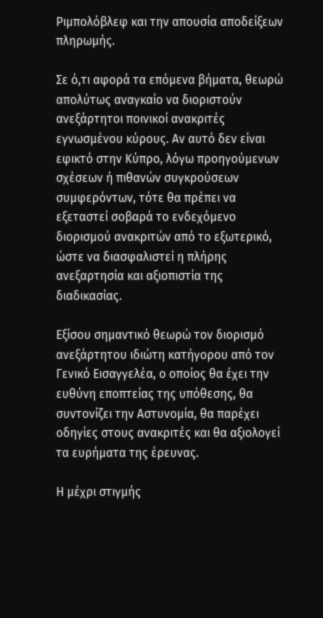Ριμπολόβλεφ και την απουσία αποδείξεων πληρωμής.

Σε ό,τι αφορά τα επόμενα βήματα, θεωρώ απολύτως αναγκαίο να διοριστούν ανεξάρτητοι ποινικοί ανακριτές εγνωσμένου κύρους. Αν αυτό δεν είναι εφικτό στην Κύπρο, λόγω προηγούμενων σχέσεων ή πιθανών συγκρούσεων συμφερόντων, τότε θα πρέπει να εξεταστεί σοβαρά το ενδεχόμενο διορισμού ανακριτών από το εξωτερικό, ώστε να διασφαλιστεί η πλήρης ανεξαρτησία και αξιοπιστία της διαδικασίας.

Εξίσου σημαντικό θεωρώ τον διορισμό ανεξάρτητου ιδιώτη κατήγορου από τον Γενικό Εισαγγελέα, ο οποίος θα έχει την ευθύνη εποπτείας της υπόθεσης, θα συντονίζει την Αστυνομία, θα παρέχει οδηγίες στους ανακριτές και θα αξιολογεί τα ευρήματα της έρευνας.

Η μέχρι στιγμής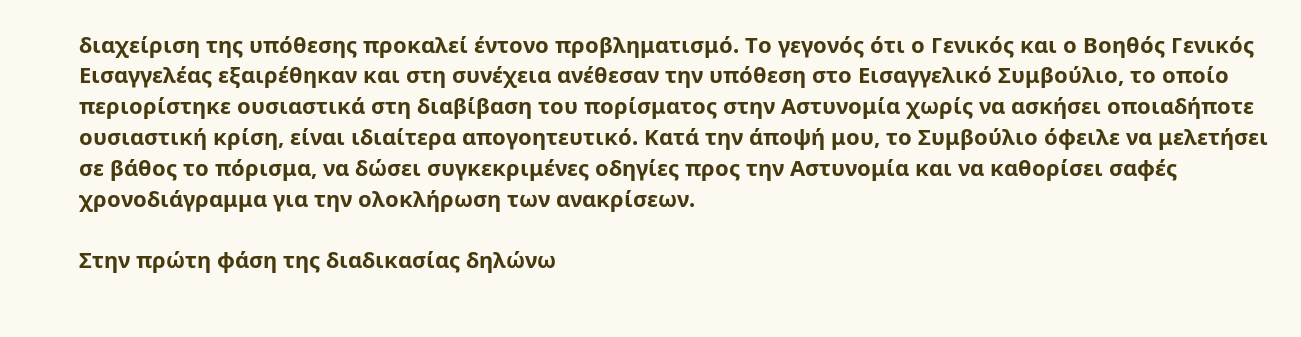διαχείριση της υπόθεσης προκαλεί έντονο προβληματισμό. Το γεγονός ότι ο Γενικός και ο Βοηθός Γενικός Εισαγγελέας εξαιρέθηκαν και στη συνέχεια ανέθεσαν την υπόθεση στο Εισαγγελικό Συμβούλιο, το οποίο περιορίστηκε ουσιαστικά στη διαβίβαση του πορίσματος στην Αστυνομία χωρίς να ασκήσει οποιαδήποτε ουσιαστική κρίση, είναι ιδιαίτερα απογοητευτικό. Κατά την άποψή μου, το Συμβούλιο όφειλε να μελετήσει σε βάθος το πόρισμα, να δώσει συγκεκριμένες οδηγίες προς την Αστυνομία και να καθορίσει σαφές χρονοδιάγραμμα για την ολοκλήρωση των ανακρίσεων.

Στην πρώτη φάση της διαδικασίας δηλώνω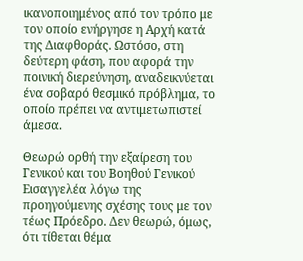ικανοποιημένος από τον τρόπο με τον οποίο ενήργησε η Αρχή κατά της Διαφθοράς. Ωστόσο, στη δεύτερη φάση, που αφορά την ποινική διερεύνηση, αναδεικνύεται ένα σοβαρό θεσμικό πρόβλημα, το οποίο πρέπει να αντιμετωπιστεί άμεσα.

Θεωρώ ορθή την εξαίρεση του Γενικού και του Βοηθού Γενικού Εισαγγελέα λόγω της προηγούμενης σχέσης τους με τον τέως Πρόεδρο. Δεν θεωρώ, όμως, ότι τίθεται θέμα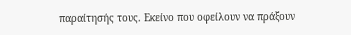παραίτησής τους. Εκείνο που οφείλουν να πράξουν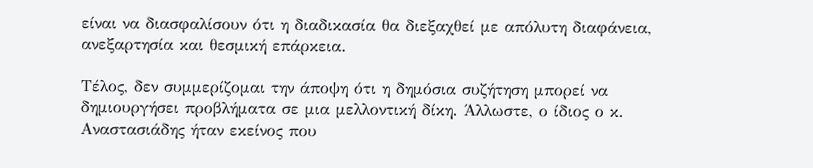είναι να διασφαλίσουν ότι η διαδικασία θα διεξαχθεί με απόλυτη διαφάνεια, ανεξαρτησία και θεσμική επάρκεια.

Τέλος, δεν συμμερίζομαι την άποψη ότι η δημόσια συζήτηση μπορεί να δημιουργήσει προβλήματα σε μια μελλοντική δίκη. Άλλωστε, ο ίδιος ο κ. Αναστασιάδης ήταν εκείνος που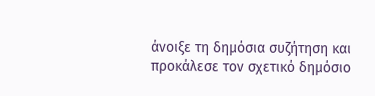άνοιξε τη δημόσια συζήτηση και προκάλεσε τον σχετικό δημόσιο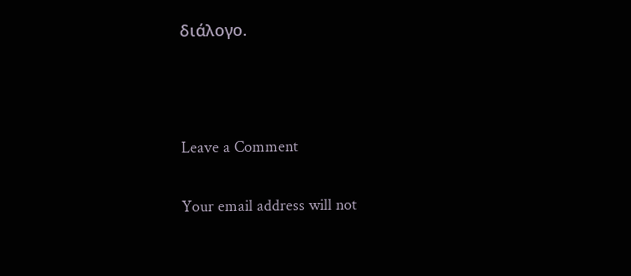διάλογο.



Leave a Comment

Your email address will not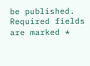be published. Required fields are marked *